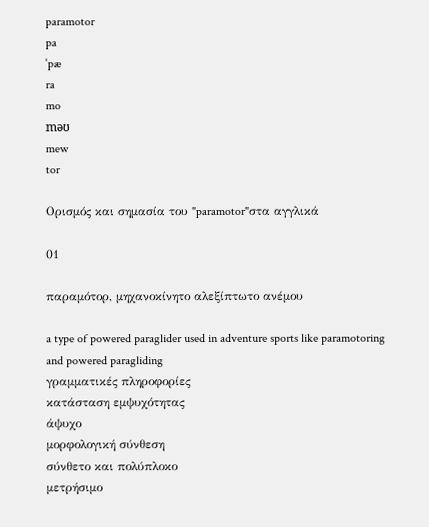paramotor
pa
ˈpæ
ra
mo
məʊ
mew
tor

Ορισμός και σημασία του "paramotor"στα αγγλικά

01

παραμότορ, μηχανοκίνητο αλεξίπτωτο ανέμου

a type of powered paraglider used in adventure sports like paramotoring and powered paragliding
γραμματικές πληροφορίες
κατάσταση εμψυχότητας
άψυχο
μορφολογική σύνθεση
σύνθετο και πολύπλοκο
μετρήσιμο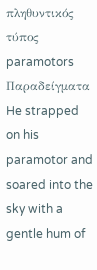πληθυντικός τύπος
paramotors
Παραδείγματα
He strapped on his paramotor and soared into the sky with a gentle hum of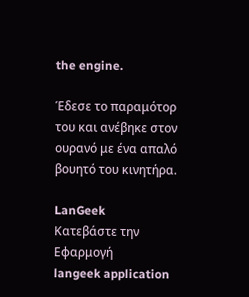the engine.

Έδεσε το παραμότορ του και ανέβηκε στον ουρανό με ένα απαλό βουητό του κινητήρα.

LanGeek
Κατεβάστε την Εφαρμογή
langeek application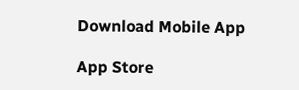Download Mobile App

App Store